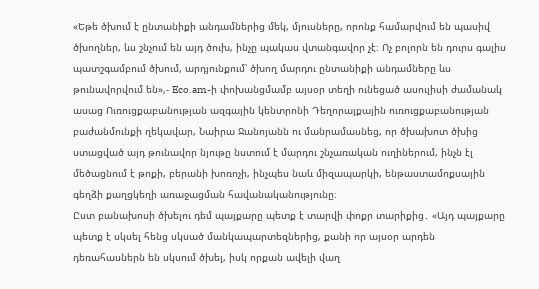«Եթե ծխում է ընտանիքի անդամներից մեկ, մյուսները, որոնք համարվում են պասիվ ծխողներ, ևս շնչում են այդ ծուխ, ինչը պակաս վտանգավոր չէ։ Ոչ բոլորն են դուրս գալիս պատշգամբում ծխում, արդյունքում՝ ծխող մարդու ընտանիքի անդամները ևս թունավորվում են»,- Eco.am-ի փոխանցմամբ այսօր տեղի ունեցած ասուլիսի ժամանակ ասաց Ուռուցքաբանության ազգային կենտրոնի Դեղորայքային ուռուցքաբանության բաժանմունքի ղեկավար, Նաիրա Ջանոյանն ու մանրամասնեց, որ ծխախոտ ծխից ստացված այդ թունավոր նյութը նստում է մարդու շնչառական ուղիներում, ինչն էլ մեծացնում է թոքի, բերանի խոռոչի, ինչպես նաև միզապարկի, ենթաստամոքսային գեղձի քաղցկեղի առաջացման հավանականությունը։
Ըստ բանախոսի ծխելու դեմ պայքարը պետք է տարվի փոքր տարիքից․ «Այդ պայքարը պետք է սկսել հենց սկսած մանկապարտեզներից, քանի որ այսօր արդեն դեռահասներն են սկսում ծխել, իսկ որքան ավելի վաղ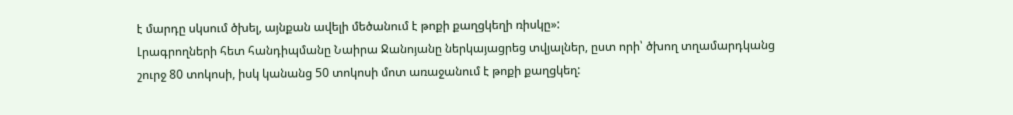է մարդը սկսում ծխել, այնքան ավելի մեծանում է թոքի քաղցկեղի ռիսկը»:
Լրագրողների հետ հանդիպմանը Նաիրա Ջանոյանը ներկայացրեց տվյալներ, ըստ որի՝ ծխող տղամարդկանց շուրջ 80 տոկոսի, իսկ կանանց 50 տոկոսի մոտ առաջանում է թոքի քաղցկեղ: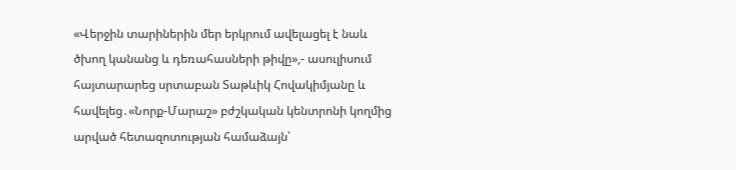«Վերջին տարիներին մեր երկրում ավելացել է նաև ծխող կանանց և դեռահասների թիվը»,- ասուլիսում հայտարարեց սրտաբան Տաթևիկ Հովակիմյանը և հավելեց․«Նորք-Մարաշ» բժշկական կենտրոնի կողմից արված հետազոտության համաձայն՝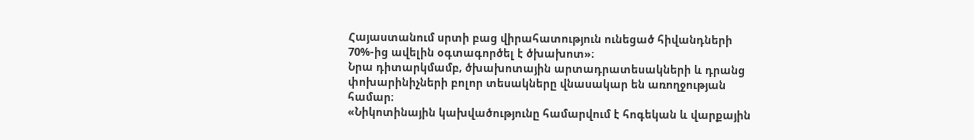Հայաստանում սրտի բաց վիրահատություն ունեցած հիվանդների 70%-ից ավելին օգտագործել է ծխախոտ»։
Նրա դիտարկմամբ, ծխախոտային արտադրատեսակների և դրանց փոխարինիչների բոլոր տեսակները վնասակար են առողջության համար։
«Նիկոտինային կախվածությունը համարվում է հոգեկան և վարքային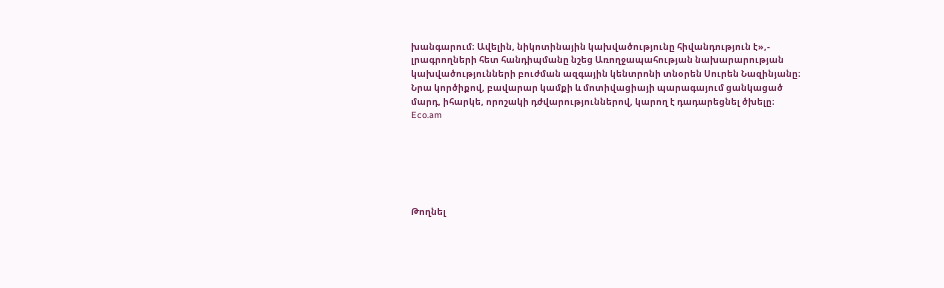խանգարում։ Ավելին, նիկոտինային կախվածությունը հիվանդություն է»,- լրագրողների հետ հանդիպմանը նշեց Առողջապահության նախարարության կախվածությունների բուժման ազգային կենտրոնի տնօրեն Սուրեն Նազինյանը։
Նրա կործիքով, բավարար կամքի և մոտիվացիայի պարագայում ցանկացած մարդ, իհարկե, որոշակի դժվարություններով, կարող է դադարեցնել ծխելը։
Eco.am






Թողնել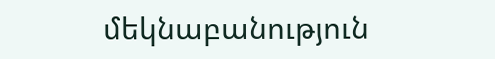մեկնաբանություն